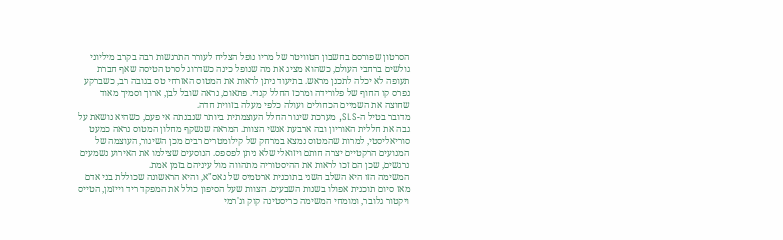הסרטון שפורסם בחשבון הטוויטר של מריו נופל הצליח לעורר התרגשות רבה בקרב מיליוני גולשים ברחבי העולם, כשהוא מציג את מה שנופל כינה כשדרוג לסרט הטיסה שאף חברת תעופה לא יכלה לתכנן מראש. בתיעוד ניתן לראות את המטוס האזרחי טס בגובה רב, כשברקע נפרס קו החוף של פלורידה ומרכז החלל קנדי. פתאום, נראה שובל לבן, ארוך וסמיך מאוד שחוצה את השמיים הכחולים ועולה כלפי מעלה בזווית חדה.
מדובר בטיל ה-SLS, מערכת שיגור החלל העוצמתית ביותר שנבנתה אי פעם, כשהיא נושאת על גבה את חללית האוריון ובה ארבעת אנשי הצוות. המראה שנשקף מחלון המטוס נראה כמעט סוריאליסטי, למרות שהמטוס נמצא במרחק של קילומטרים רבים מכן השיגור, העוצמה של המנועים הרקטיים יצרה חותם ויזואלי שלא ניתן לפספס. הנוסעים שצילמו את האירוע נשמעים נרגשים, שכן הם זכו לראות את ההיסטוריה מתהווה מול עיניהם בזמן אמת.
המשימה הזו היא השלב השני בתוכנית ארטמיס של נאס"א, והיא הראשונה שכוללת בני אדם מאז סיום תוכנית אפולו בשנות השבעים. הצוות שעל הסיפון כולל את המפקד ריד וייזמן, הטייס ויקטור גלובר, ומומחי המשימה כריסטינה קוק וג'רמי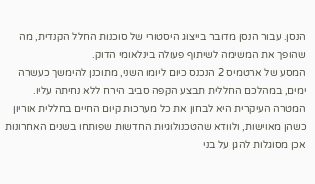הנסן. עבור הנסן מדובר בייצוג היסטורי של סוכנות החלל הקנדית, מה שהופך את המשימה לשיתוף פעולה בינלאומי הדוק.
המסע של ארטמיס 2 הנכנס כיום ליומו השני, מתוכנן להימשך כעשרה ימים, במהלכם החללית תבצע הקפה סביב הירח ללא נחיתה עליו. המטרה העיקרית היא לבחון את כל מערכות קיום החיים בחללית אוריון כשהן מאוישות, ולוודא שהטכנולוגיות החדשות שפותחו בשנים האחרונות אכן מסוגלות להגן על בני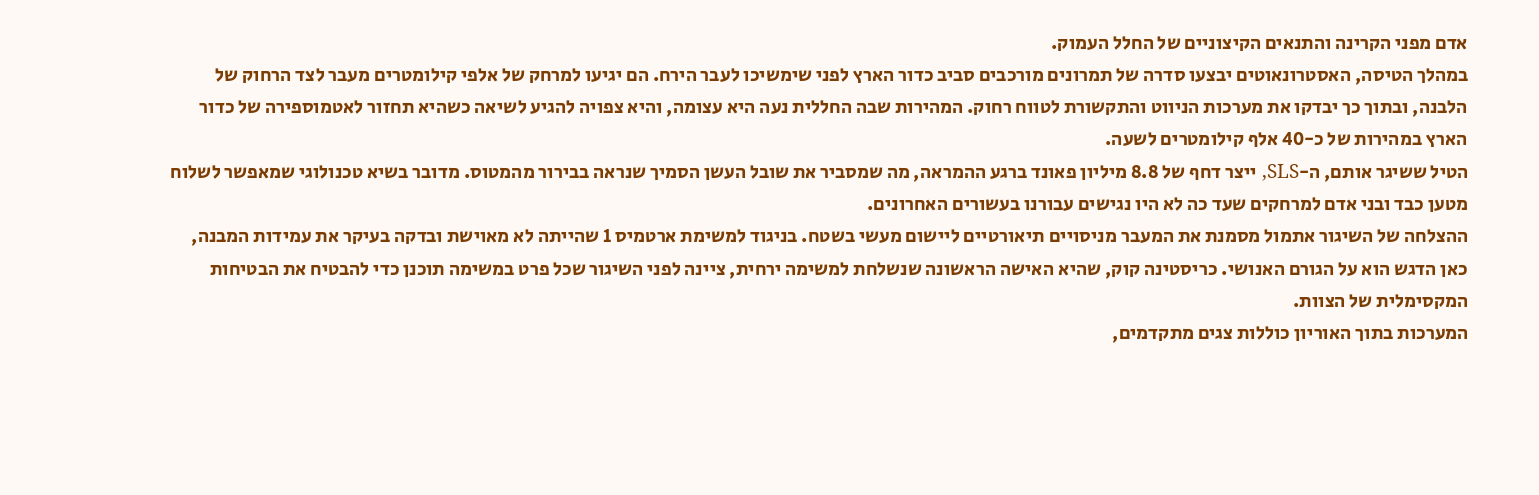אדם מפני הקרינה והתנאים הקיצוניים של החלל העמוק.
במהלך הטיסה, האסטרונאוטים יבצעו סדרה של תמרונים מורכבים סביב כדור הארץ לפני שימשיכו לעבר הירח. הם יגיעו למרחק של אלפי קילומטרים מעבר לצד הרחוק של הלבנה, ובתוך כך יבדקו את מערכות הניווט והתקשורת לטווח רחוק. המהירות שבה החללית נעה היא עצומה, והיא צפויה להגיע לשיאה כשהיא תחזור לאטמוספירה של כדור הארץ במהירות של כ-40 אלף קילומטרים לשעה.
הטיל ששיגר אותם, ה-SLS, ייצר דחף של 8.8 מיליון פאונד ברגע ההמראה, מה שמסביר את שובל העשן הסמיך שנראה בבירור מהמטוס. מדובר בשיא טכנולוגי שמאפשר לשלוח מטען כבד ובני אדם למרחקים שעד כה לא היו נגישים עבורנו בעשורים האחרונים.
ההצלחה של השיגור אתמול מסמנת את המעבר מניסויים תיאורטיים ליישום מעשי בשטח. בניגוד למשימת ארטמיס 1 שהייתה לא מאוישת ובדקה בעיקר את עמידות המבנה, כאן הדגש הוא על הגורם האנושי. כריסטינה קוק, שהיא האישה הראשונה שנשלחת למשימה ירחית, ציינה לפני השיגור שכל פרט במשימה תוכנן כדי להבטיח את הבטיחות המקסימלית של הצוות.
המערכות בתוך האוריון כוללות צגים מתקדמים,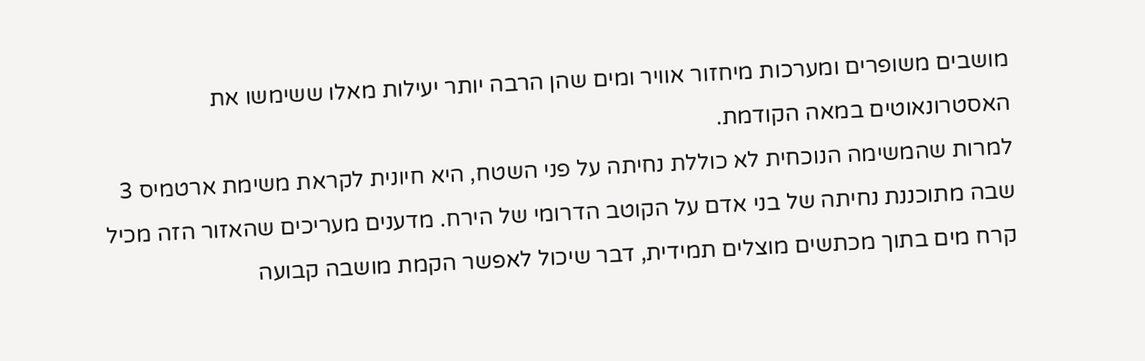מושבים משופרים ומערכות מיחזור אוויר ומים שהן הרבה יותר יעילות מאלו ששימשו את האסטרונאוטים במאה הקודמת.
למרות שהמשימה הנוכחית לא כוללת נחיתה על פני השטח, היא חיונית לקראת משימת ארטמיס 3 שבה מתוכננת נחיתה של בני אדם על הקוטב הדרומי של הירח. מדענים מעריכים שהאזור הזה מכיל קרח מים בתוך מכתשים מוצלים תמידית, דבר שיכול לאפשר הקמת מושבה קבועה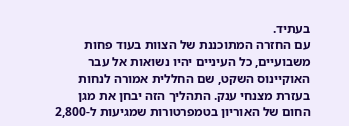בעתיד.
עם החזרה המתוכננת של הצוות בעוד פחות משבועיים, כל העיניים יהיו נשואות אל עבר האוקיינוס השקט, שם החללית אמורה לנחות בעזרת מצנחי ענק. התהליך הזה יבחן את מגן החום של האוריון בטמפרטורות שמגיעות ל-2,800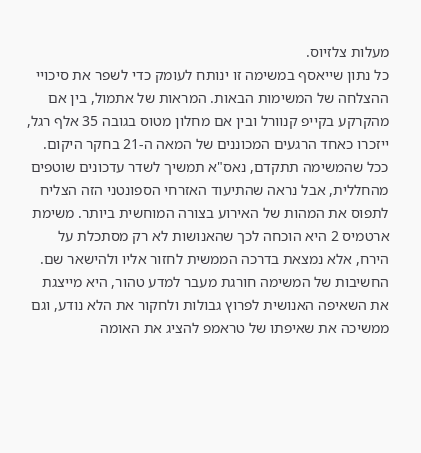מעלות צלזיוס.
כל נתון שייאסף במשימה זו ינותח לעומק כדי לשפר את סיכויי ההצלחה של המשימות הבאות. המראות של אתמול, בין אם מהקרקע בקייפ קנוורל ובין אם מחלון מטוס בגובה 35 אלף רגל, ייזכרו כאחד הרגעים המכוננים של המאה ה-21 בחקר היקום.
ככל שהמשימה תתקדם, נאס"א תמשיך לשדר עדכונים שוטפים מהחללית, אבל נראה שהתיעוד האזרחי הספונטני הזה הצליח לתפוס את המהות של האירוע בצורה המוחשית ביותר. משימת ארטמיס 2 היא הוכחה לכך שהאנושות לא רק מסתכלת על הירח, אלא נמצאת בדרכה הממשית לחזור אליו ולהישאר שם.
החשיבות של המשימה חורגת מעבר למדע טהור, היא מייצגת את השאיפה האנושית לפרוץ גבולות ולחקור את הלא נודע, וגם ממשיכה את שאיפתו של טראמפ להציג את האומה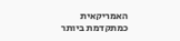האמריקאית כמתקדמת ביותר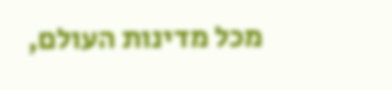מכל מדינות העולם,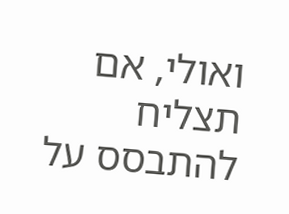ואולי, אם תצליח להתבסס על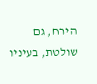הירח, גם שולטת, בעיניו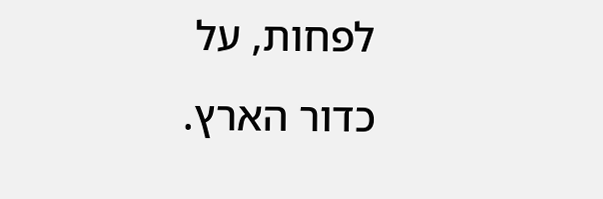לפחות, על כדור הארץ.